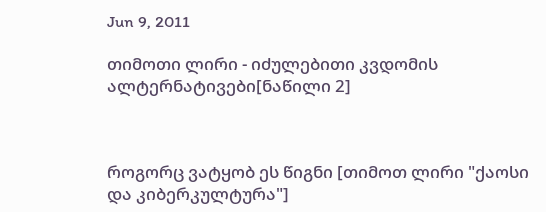Jun 9, 2011

თიმოთი ლირი - იძულებითი კვდომის ალტერნატივები[ნაწილი 2]



როგორც ვატყობ ეს წიგნი [თიმოთ ლირი "ქაოსი და კიბერკულტურა"]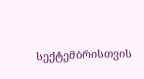სექტემბრისთვის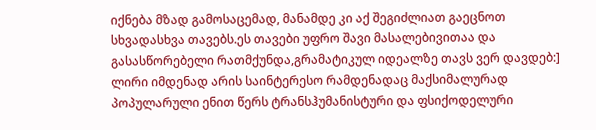იქნება მზად გამოსაცემად, მანამდე კი აქ შეგიძლიათ გაეცნოთ სხვადასხვა თავებს.ეს თავები უფრო შავი მასალებივითაა და გასასწორებელი რათმქუნდა,გრამატიკულ იდეალზე თავს ვერ დავდებ:]
ლირი იმდენად არის საინტერესო რამდენადაც მაქსიმალურად პოპულარული ენით წერს ტრანსჰუმანისტური და ფსიქოდელური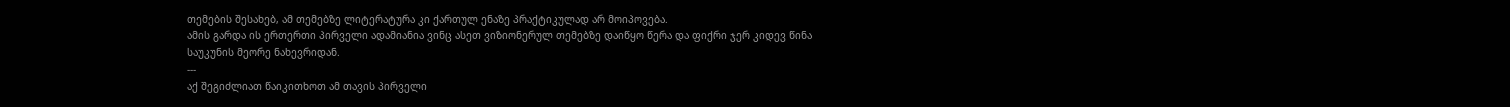თემების შესახებ, ამ თემებზე ლიტერატურა კი ქართულ ენაზე პრაქტიკულად არ მოიპოვება.
ამის გარდა ის ერთერთი პირველი ადამიანია ვინც ასეთ ვიზიონერულ თემებზე დაიწყო წერა და ფიქრი ჯერ კიდევ წინა საუკუნის მეორე ნახევრიდან.
---
აქ შეგიძლიათ წაიკითხოთ ამ თავის პირველი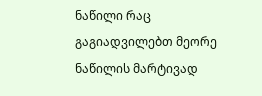ნაწილი რაც გაგიადვილებთ მეორე ნაწილის მარტივად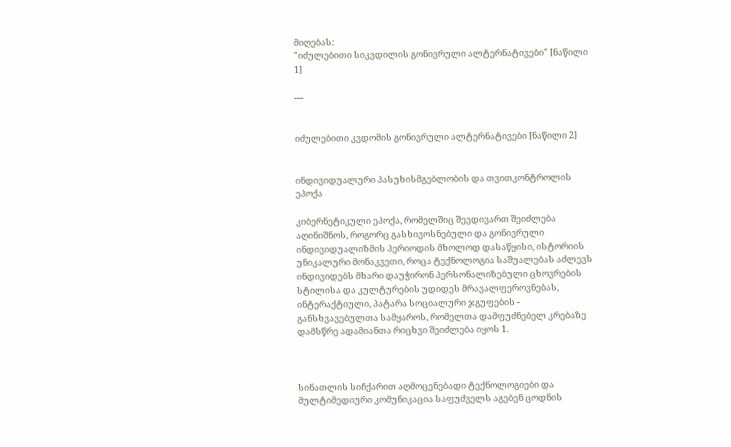მიღებას:
"იძულებითი სიკვდილის გონივრული ალტერნატივები" [ნაწილი 1]

---


იძულებითი კვდომის გონივრული ალტერნატივები [ნაწილი 2]


ინდივიდუალური პასუხისმგებლობის და თვითკონტროლის ეპოქა

კიბერნეტიკული ეპოქა, რომელშიც შევდივართ შეიძლება აღინიშნოს, როგორც გასხივოსნებული და გონივრული ინდივიდუალიზმის პერიოდის მხოლოდ დასაწყისი, ისტორიის უნიკალური მონაკვეთი, როცა ტექნოლოგია საშუალებას აძლევს ინდივიდებს მხარი დაუჭირონ პერსონალიზებული ცხოვრების სტილისა და კულტურების უდიდეს მრავალფეროვნებას, ინტერაქტიული, პატარა სოციალური ჯგუფების - განსხვავებულთა სამყაროს, რომელთა დამფუძნებელ კრებაზე დამსწრე ადამიანთა რიცხვი შეიძლება იყოს 1.



სინათლის სიჩქარით აღმოცენებადი ტექნოლოგიები და მულტიმედიური კომუნიკაცია საფუძველს აგებენ ცოდნის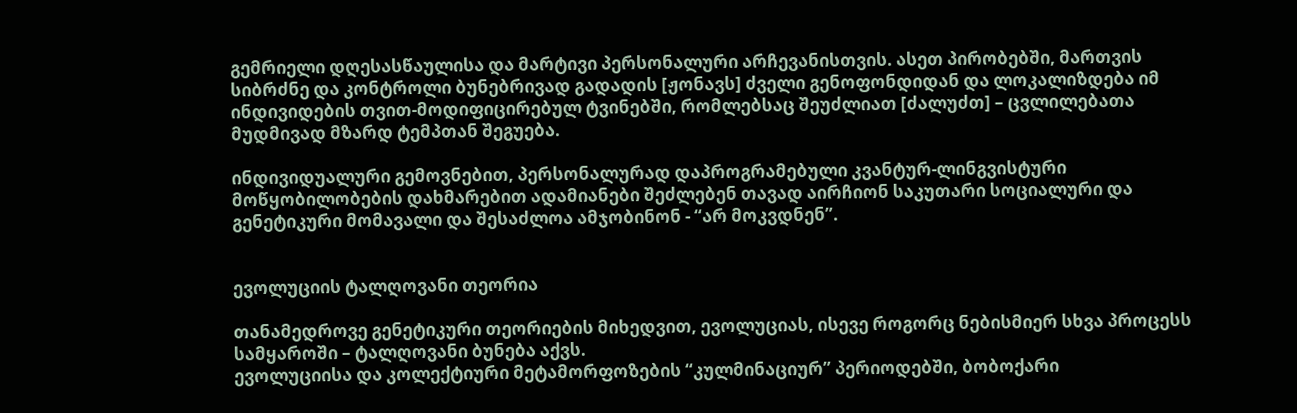გემრიელი დღესასწაულისა და მარტივი პერსონალური არჩევანისთვის. ასეთ პირობებში, მართვის სიბრძნე და კონტროლი ბუნებრივად გადადის [ჟონავს] ძველი გენოფონდიდან და ლოკალიზდება იმ ინდივიდების თვით-მოდიფიცირებულ ტვინებში, რომლებსაც შეუძლიათ [ძალუძთ] – ცვლილებათა მუდმივად მზარდ ტემპთან შეგუება.

ინდივიდუალური გემოვნებით, პერსონალურად დაპროგრამებული კვანტურ-ლინგვისტური მოწყობილობების დახმარებით ადამიანები შეძლებენ თავად აირჩიონ საკუთარი სოციალური და გენეტიკური მომავალი და შესაძლოა ამჯობინონ - “არ მოკვდნენ”.


ევოლუციის ტალღოვანი თეორია

თანამედროვე გენეტიკური თეორიების მიხედვით, ევოლუციას, ისევე როგორც ნებისმიერ სხვა პროცესს სამყაროში – ტალღოვანი ბუნება აქვს.
ევოლუციისა და კოლექტიური მეტამორფოზების “კულმინაციურ” პერიოდებში, ბობოქარი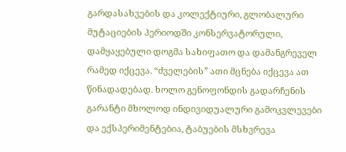გარდასახვების და კოლექტიური, გლობალური მუტაციების პერიოდში კონსერვატორული, დამყაყებული დოგმა სახიფათო და დამანგრეველ რამედ იქცევა. “ძველების” ათი მცნება იქცევა ათ წინადადებად. ხოლო გენოფონდის გადარჩენის გარანტი მხოლოდ ინდივიდუალური გამოკვლევები და ექსპერიმენტებია, ტაბუების მსხვრევა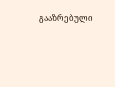გააზრებული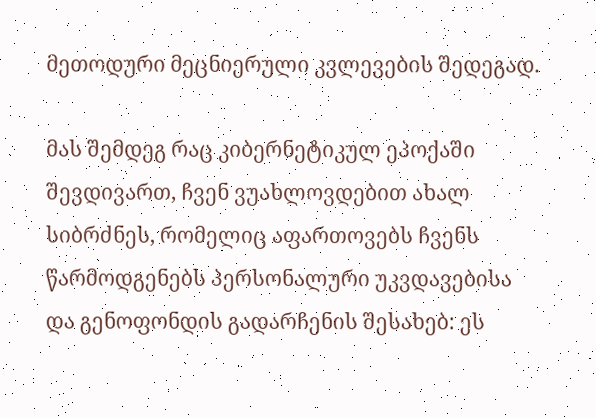მეთოდური მეცნიერული კვლევების შედეგად.

მას შემდეგ რაც კიბერნეტიკულ ეპოქაში შევდივართ, ჩვენ ვუახლოვდებით ახალ სიბრძნეს, რომელიც აფართოვებს ჩვენს წარმოდგენებს პერსონალური უკვდავებისა და გენოფონდის გადარჩენის შესახებ: ეს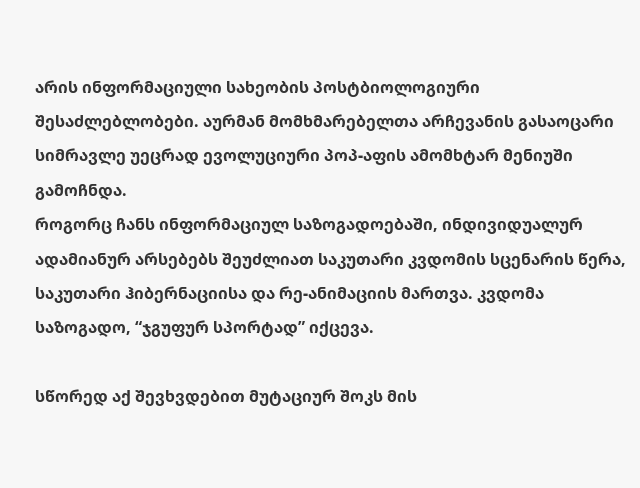არის ინფორმაციული სახეობის პოსტბიოლოგიური შესაძლებლობები. აურმან მომხმარებელთა არჩევანის გასაოცარი სიმრავლე უეცრად ევოლუციური პოპ-აფის ამომხტარ მენიუში გამოჩნდა.
როგორც ჩანს ინფორმაციულ საზოგადოებაში, ინდივიდუალურ ადამიანურ არსებებს შეუძლიათ საკუთარი კვდომის სცენარის წერა, საკუთარი ჰიბერნაციისა და რე-ანიმაციის მართვა. კვდომა საზოგადო, “ჯგუფურ სპორტად” იქცევა.

სწორედ აქ შევხვდებით მუტაციურ შოკს მის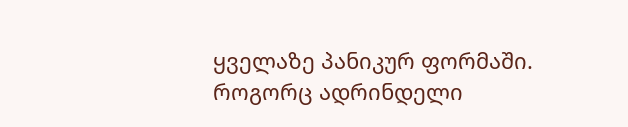ყველაზე პანიკურ ფორმაში. როგორც ადრინდელი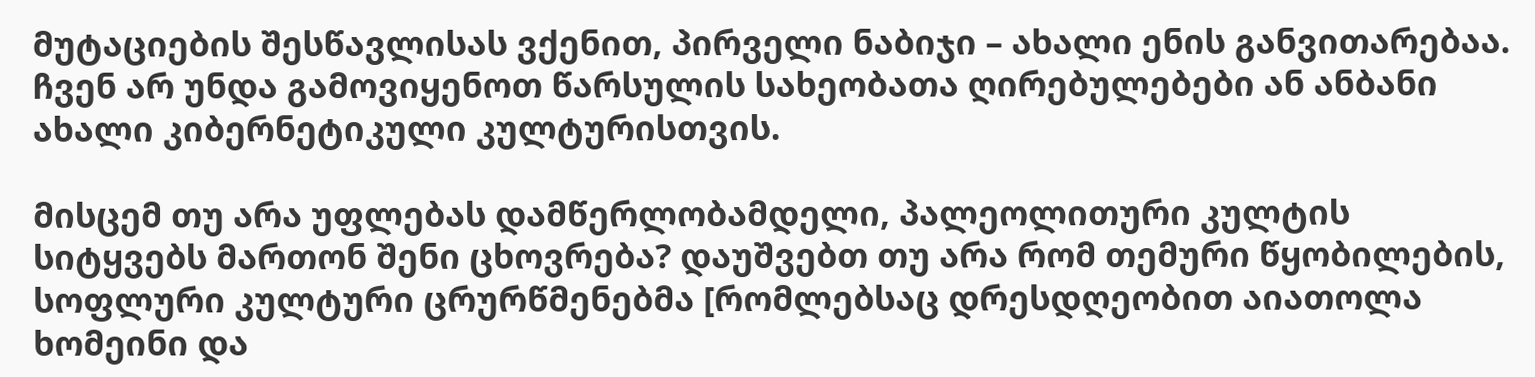მუტაციების შესწავლისას ვქენით, პირველი ნაბიჯი – ახალი ენის განვითარებაა. ჩვენ არ უნდა გამოვიყენოთ წარსულის სახეობათა ღირებულებები ან ანბანი ახალი კიბერნეტიკული კულტურისთვის.

მისცემ თუ არა უფლებას დამწერლობამდელი, პალეოლითური კულტის სიტყვებს მართონ შენი ცხოვრება? დაუშვებთ თუ არა რომ თემური წყობილების, სოფლური კულტური ცრურწმენებმა [რომლებსაც დრესდღეობით აიათოლა ხომეინი და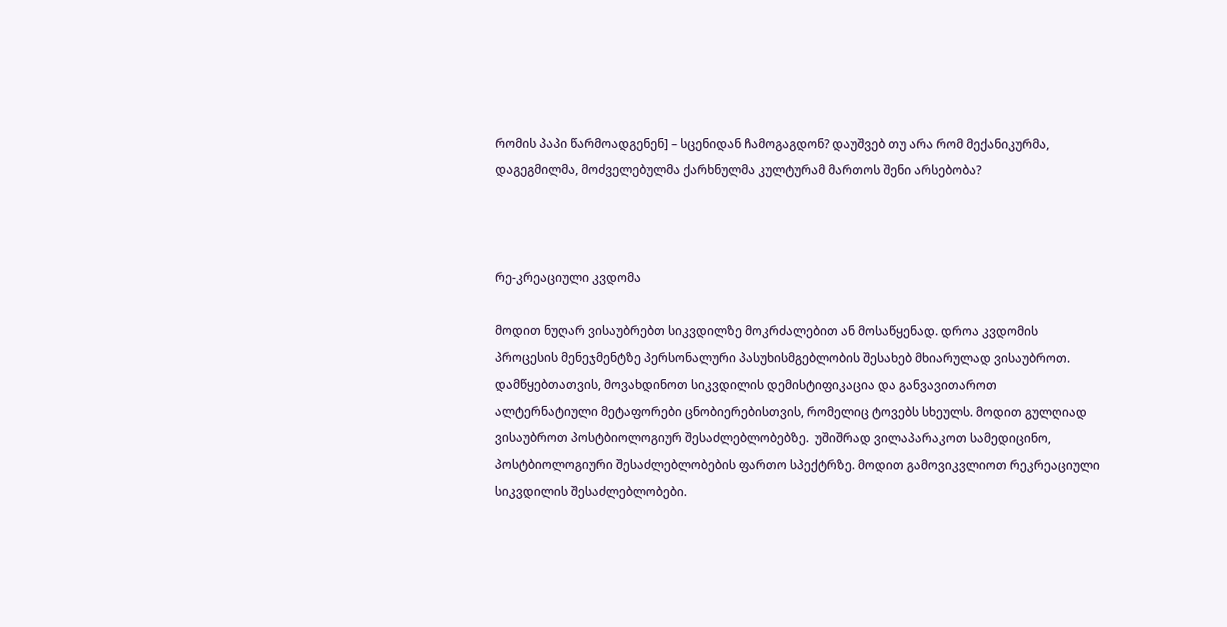რომის პაპი წარმოადგენენ] – სცენიდან ჩამოგაგდონ? დაუშვებ თუ არა რომ მექანიკურმა, დაგეგმილმა, მოძველებულმა ქარხნულმა კულტურამ მართოს შენი არსებობა?



რე-კრეაციული კვდომა

მოდით ნუღარ ვისაუბრებთ სიკვდილზე მოკრძალებით ან მოსაწყენად. დროა კვდომის პროცესის მენეჯმენტზე პერსონალური პასუხისმგებლობის შესახებ მხიარულად ვისაუბროთ. დამწყებთათვის, მოვახდინოთ სიკვდილის დემისტიფიკაცია და განვავითაროთ ალტერნატიული მეტაფორები ცნობიერებისთვის, რომელიც ტოვებს სხეულს. მოდით გულღიად ვისაუბროთ პოსტბიოლოგიურ შესაძლებლობებზე.  უშიშრად ვილაპარაკოთ სამედიცინო, პოსტბიოლოგიური შესაძლებლობების ფართო სპექტრზე. მოდით გამოვიკვლიოთ რეკრეაციული სიკვდილის შესაძლებლობები.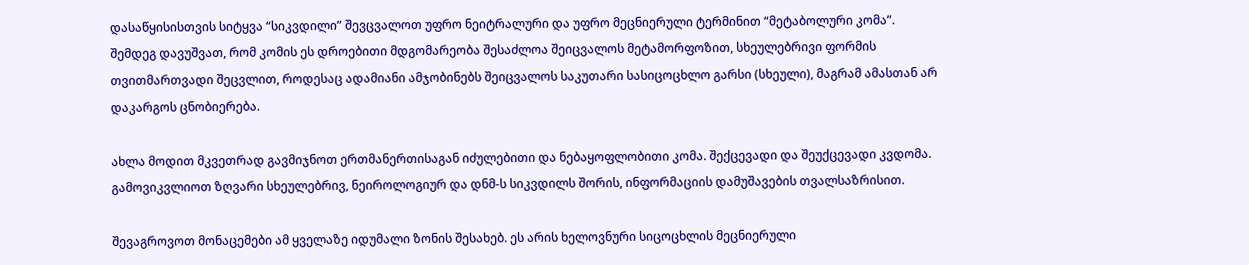დასაწყისისთვის სიტყვა “სიკვდილი” შევცვალოთ უფრო ნეიტრალური და უფრო მეცნიერული ტერმინით “მეტაბოლური კომა”. შემდეგ დავუშვათ, რომ კომის ეს დროებითი მდგომარეობა შესაძლოა შეიცვალოს მეტამორფოზით, სხეულებრივი ფორმის თვითმართვადი შეცვლით, როდესაც ადამიანი ამჯობინებს შეიცვალოს საკუთარი სასიცოცხლო გარსი (სხეული), მაგრამ ამასთან არ დაკარგოს ცნობიერება.

ახლა მოდით მკვეთრად გავმიჯნოთ ერთმანერთისაგან იძულებითი და ნებაყოფლობითი კომა. შექცევადი და შეუქცევადი კვდომა. გამოვიკვლიოთ ზღვარი სხეულებრივ, ნეიროლოგიურ და დნმ-ს სიკვდილს შორის, ინფორმაციის დამუშავების თვალსაზრისით.

შევაგროვოთ მონაცემები ამ ყველაზე იდუმალი ზონის შესახებ. ეს არის ხელოვნური სიცოცხლის მეცნიერული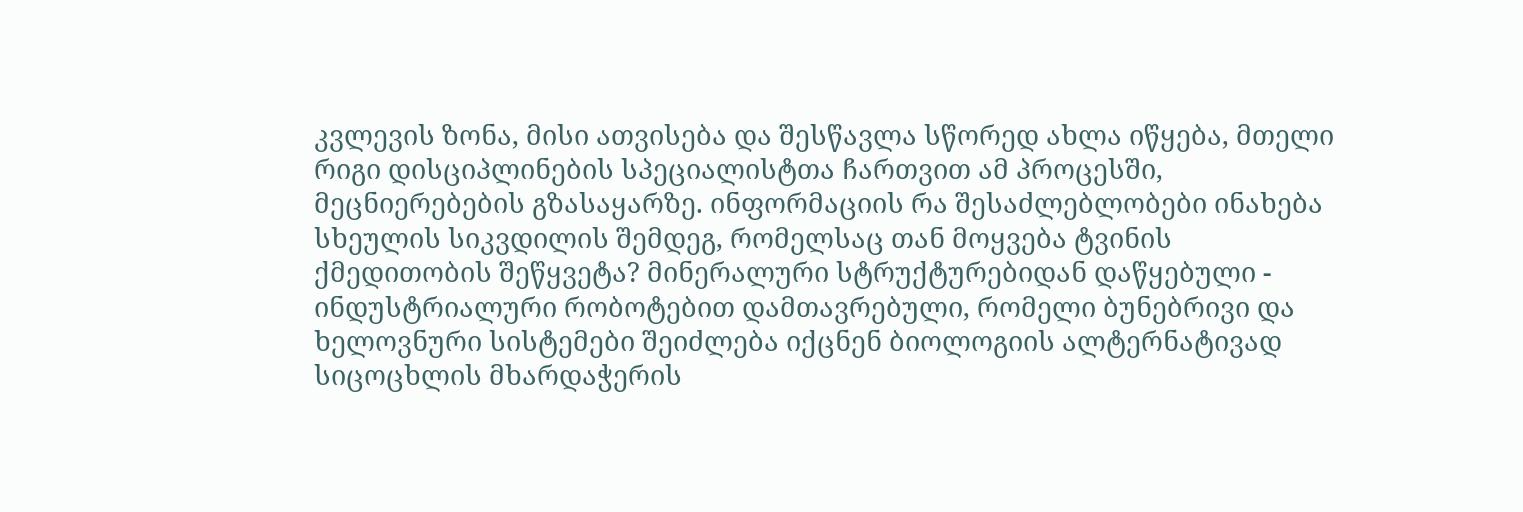კვლევის ზონა, მისი ათვისება და შესწავლა სწორედ ახლა იწყება, მთელი რიგი დისციპლინების სპეციალისტთა ჩართვით ამ პროცესში, მეცნიერებების გზასაყარზე. ინფორმაციის რა შესაძლებლობები ინახება სხეულის სიკვდილის შემდეგ, რომელსაც თან მოყვება ტვინის ქმედითობის შეწყვეტა? მინერალური სტრუქტურებიდან დაწყებული - ინდუსტრიალური რობოტებით დამთავრებული, რომელი ბუნებრივი და ხელოვნური სისტემები შეიძლება იქცნენ ბიოლოგიის ალტერნატივად სიცოცხლის მხარდაჭერის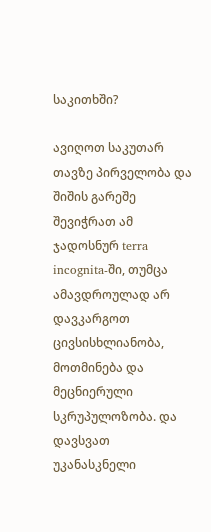საკითხში?

ავიღოთ საკუთარ თავზე პირველობა და შიშის გარეშე შევიჭრათ ამ ჯადოსნურ terra incognita-ში, თუმცა ამავდროულად არ დავკარგოთ ცივსისხლიანობა, მოთმინება და მეცნიერული სკრუპულოზობა. და დავსვათ უკანასკნელი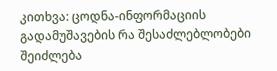კითხვა: ცოდნა-ინფორმაციის გადამუშავების რა შესაძლებლობები შეიძლება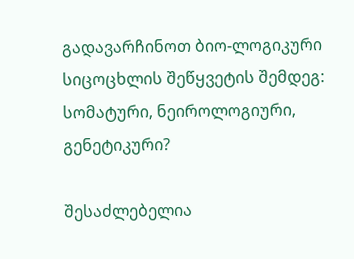გადავარჩინოთ ბიო-ლოგიკური სიცოცხლის შეწყვეტის შემდეგ: სომატური, ნეიროლოგიური, გენეტიკური?

შესაძლებელია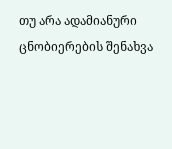თუ არა ადამიანური ცნობიერების შენახვა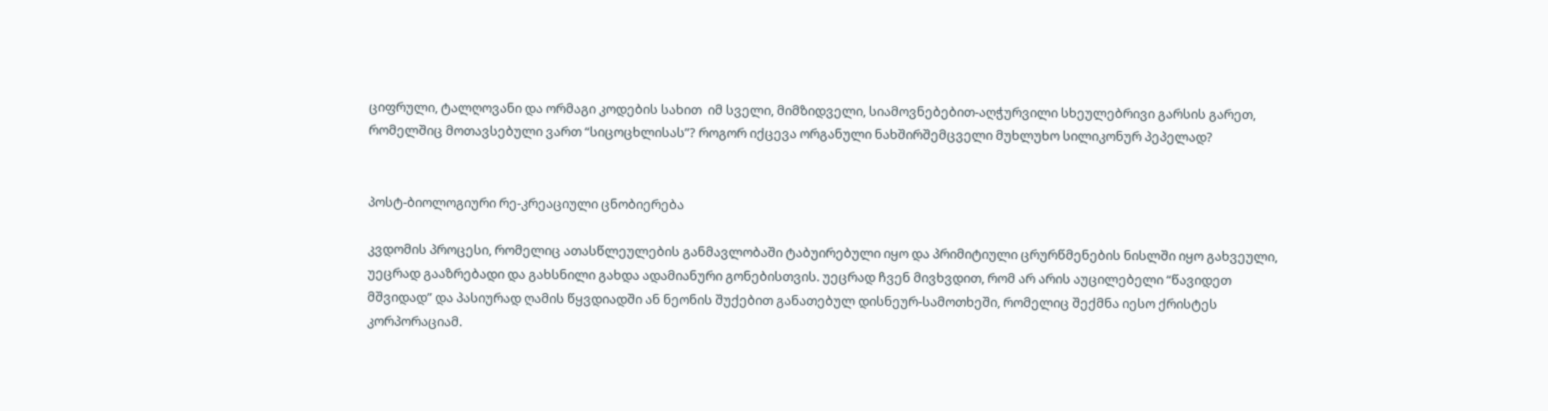ციფრული, ტალღოვანი და ორმაგი კოდების სახით  იმ სველი, მიმზიდველი, სიამოვნებებით-აღჭურვილი სხეულებრივი გარსის გარეთ, რომელშიც მოთავსებული ვართ “სიცოცხლისას”? როგორ იქცევა ორგანული ნახშირშემცველი მუხლუხო სილიკონურ პეპელად?


პოსტ-ბიოლოგიური რე-კრეაციული ცნობიერება

კვდომის პროცესი, რომელიც ათასწლეულების განმავლობაში ტაბუირებული იყო და პრიმიტიული ცრურწმენების ნისლში იყო გახვეული, უეცრად გააზრებადი და გახსნილი გახდა ადამიანური გონებისთვის. უეცრად ჩვენ მივხვდით, რომ არ არის აუცილებელი “წავიდეთ მშვიდად” და პასიურად ღამის წყვდიადში ან ნეონის შუქებით განათებულ დისნეურ-სამოთხეში, რომელიც შექმნა იესო ქრისტეს კორპორაციამ.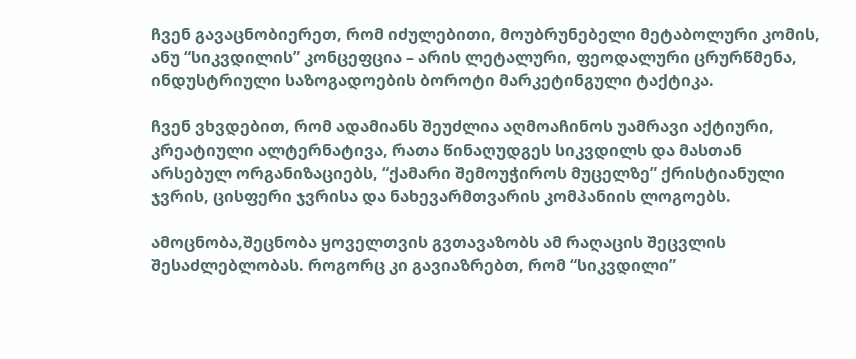ჩვენ გავაცნობიერეთ, რომ იძულებითი, მოუბრუნებელი მეტაბოლური კომის, ანუ “სიკვდილის” კონცეფცია – არის ლეტალური, ფეოდალური ცრურწმენა,  ინდუსტრიული საზოგადოების ბოროტი მარკეტინგული ტაქტიკა.

ჩვენ ვხვდებით, რომ ადამიანს შეუძლია აღმოაჩინოს უამრავი აქტიური, კრეატიული ალტერნატივა, რათა წინაღუდგეს სიკვდილს და მასთან არსებულ ორგანიზაციებს, “ქამარი შემოუჭიროს მუცელზე” ქრისტიანული ჯვრის, ცისფერი ჯვრისა და ნახევარმთვარის კომპანიის ლოგოებს.

ამოცნობა,შეცნობა ყოველთვის გვთავაზობს ამ რაღაცის შეცვლის შესაძლებლობას. როგორც კი გავიაზრებთ, რომ “სიკვდილი”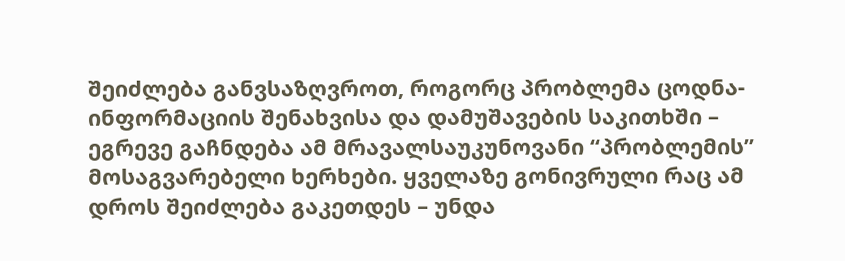შეიძლება განვსაზღვროთ, როგორც პრობლემა ცოდნა-ინფორმაციის შენახვისა და დამუშავების საკითხში – ეგრევე გაჩნდება ამ მრავალსაუკუნოვანი “პრობლემის” მოსაგვარებელი ხერხები. ყველაზე გონივრული რაც ამ დროს შეიძლება გაკეთდეს – უნდა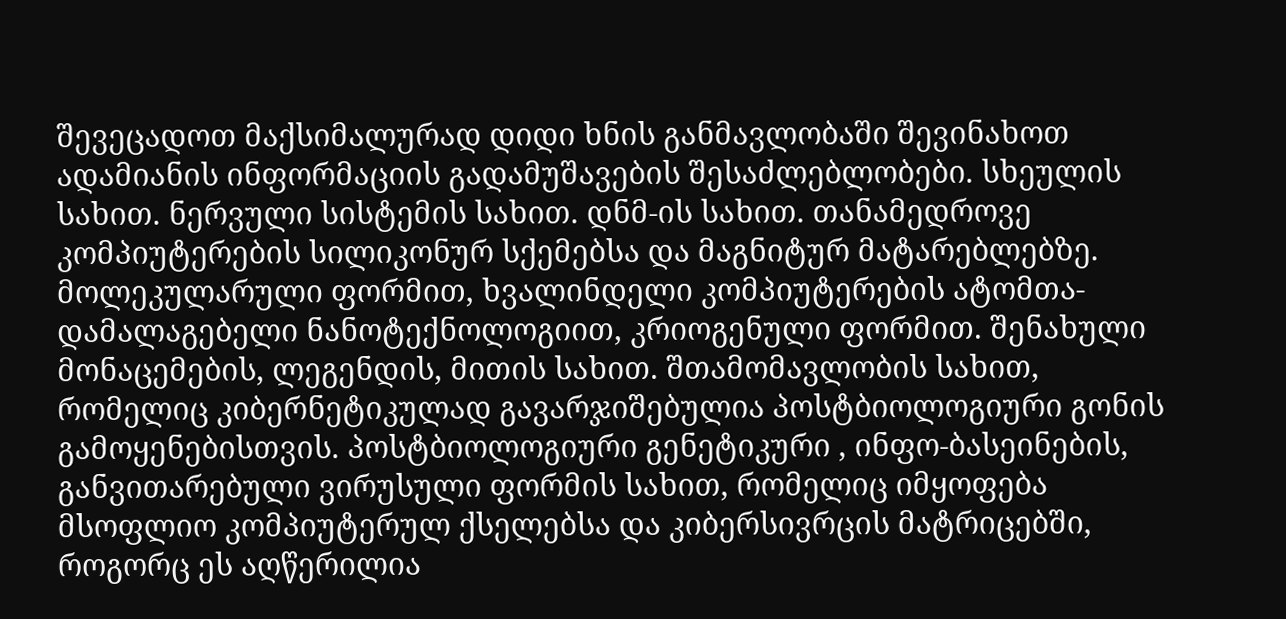შევეცადოთ მაქსიმალურად დიდი ხნის განმავლობაში შევინახოთ ადამიანის ინფორმაციის გადამუშავების შესაძლებლობები. სხეულის სახით. ნერვული სისტემის სახით. დნმ-ის სახით. თანამედროვე კომპიუტერების სილიკონურ სქემებსა და მაგნიტურ მატარებლებზე. მოლეკულარული ფორმით, ხვალინდელი კომპიუტერების ატომთა-დამალაგებელი ნანოტექნოლოგიით, კრიოგენული ფორმით. შენახული მონაცემების, ლეგენდის, მითის სახით. შთამომავლობის სახით, რომელიც კიბერნეტიკულად გავარჯიშებულია პოსტბიოლოგიური გონის გამოყენებისთვის. პოსტბიოლოგიური გენეტიკური , ინფო-ბასეინების, განვითარებული ვირუსული ფორმის სახით, რომელიც იმყოფება მსოფლიო კომპიუტერულ ქსელებსა და კიბერსივრცის მატრიცებში, როგორც ეს აღწერილია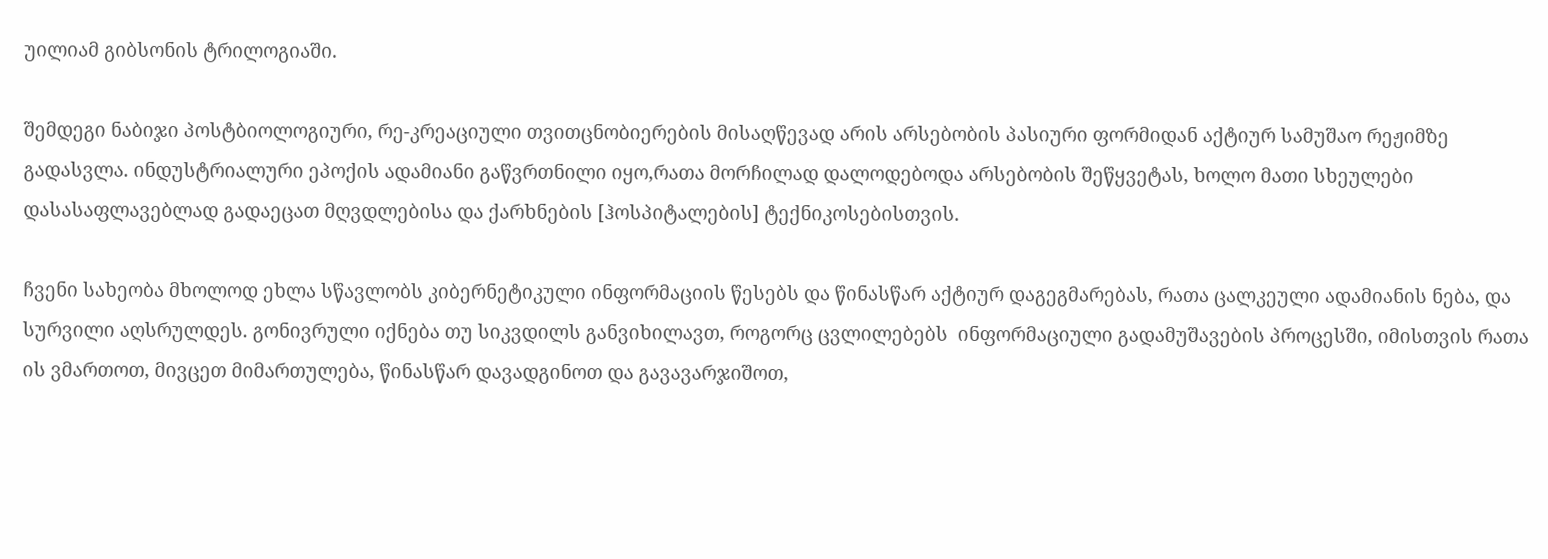უილიამ გიბსონის ტრილოგიაში.

შემდეგი ნაბიჯი პოსტბიოლოგიური, რე-კრეაციული თვითცნობიერების მისაღწევად არის არსებობის პასიური ფორმიდან აქტიურ სამუშაო რეჟიმზე გადასვლა. ინდუსტრიალური ეპოქის ადამიანი გაწვრთნილი იყო,რათა მორჩილად დალოდებოდა არსებობის შეწყვეტას, ხოლო მათი სხეულები დასასაფლავებლად გადაეცათ მღვდლებისა და ქარხნების [ჰოსპიტალების] ტექნიკოსებისთვის.

ჩვენი სახეობა მხოლოდ ეხლა სწავლობს კიბერნეტიკული ინფორმაციის წესებს და წინასწარ აქტიურ დაგეგმარებას, რათა ცალკეული ადამიანის ნება, და სურვილი აღსრულდეს. გონივრული იქნება თუ სიკვდილს განვიხილავთ, როგორც ცვლილებებს  ინფორმაციული გადამუშავების პროცესში, იმისთვის რათა ის ვმართოთ, მივცეთ მიმართულება, წინასწარ დავადგინოთ და გავავარჯიშოთ,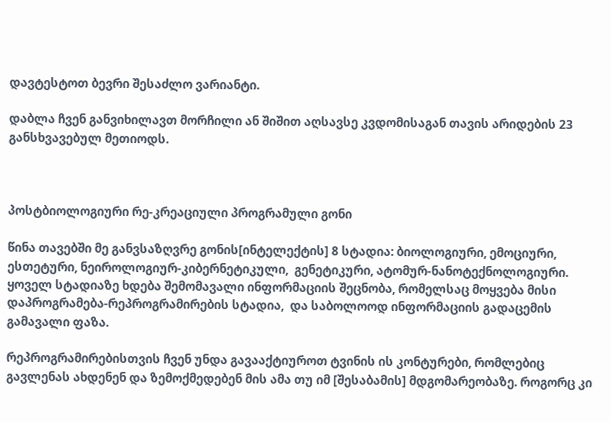დავტესტოთ ბევრი შესაძლო ვარიანტი.

დაბლა ჩვენ განვიხილავთ მორჩილი ან შიშით აღსავსე კვდომისაგან თავის არიდების 23 განსხვავებულ მეთიოდს.



პოსტბიოლოგიური რე-კრეაციული პროგრამული გონი

წინა თავებში მე განვსაზღვრე გონის[ინტელექტის] 8 სტადია: ბიოლოგიური, ემოციური,  ესთეტური, ნეიროლოგიურ-კიბერნეტიკული,  გენეტიკური, ატომურ-ნანოტექნოლოგიური. ყოველ სტადიაზე ხდება შემომავალი ინფორმაციის შეცნობა, რომელსაც მოყვება მისი დაპროგრამება-რეპროგრამირების სტადია,  და საბოლოოდ ინფორმაციის გადაცემის გამავალი ფაზა.

რეპროგრამირებისთვის ჩვენ უნდა გავააქტიუროთ ტვინის ის კონტურები, რომლებიც გავლენას ახდენენ და ზემოქმედებენ მის ამა თუ იმ [შესაბამის] მდგომარეობაზე. როგორც კი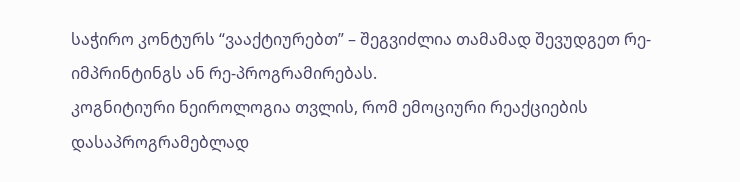საჭირო კონტურს “ვააქტიურებთ” – შეგვიძლია თამამად შევუდგეთ რე-იმპრინტინგს ან რე-პროგრამირებას.
კოგნიტიური ნეიროლოგია თვლის, რომ ემოციური რეაქციების დასაპროგრამებლად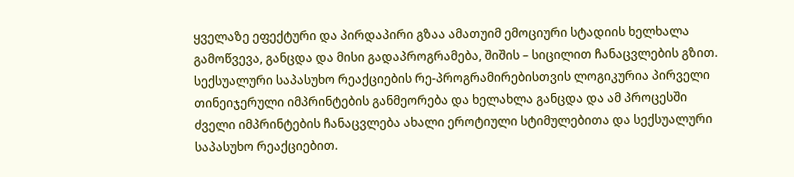ყველაზე ეფექტური და პირდაპირი გზაა ამათუიმ ემოციური სტადიის ხელხალა გამოწვევა, განცდა და მისი გადაპროგრამება, შიშის – სიცილით ჩანაცვლების გზით. სექსუალური საპასუხო რეაქციების რე-პროგრამირებისთვის ლოგიკურია პირველი თინეიჯერული იმპრინტების განმეორება და ხელახლა განცდა და ამ პროცესში ძველი იმპრინტების ჩანაცვლება ახალი ეროტიული სტიმულებითა და სექსუალური საპასუხო რეაქციებით.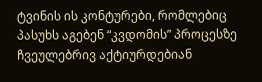ტვინის ის კონტურები, რომლებიც პასუხს აგებენ “კვდომის” პროცესზე ჩვეულებრივ აქტიურდებიან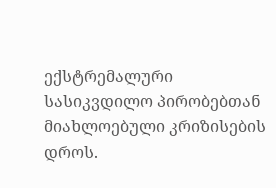ექსტრემალური სასიკვდილო პირობებთან მიახლოებული კრიზისების დროს.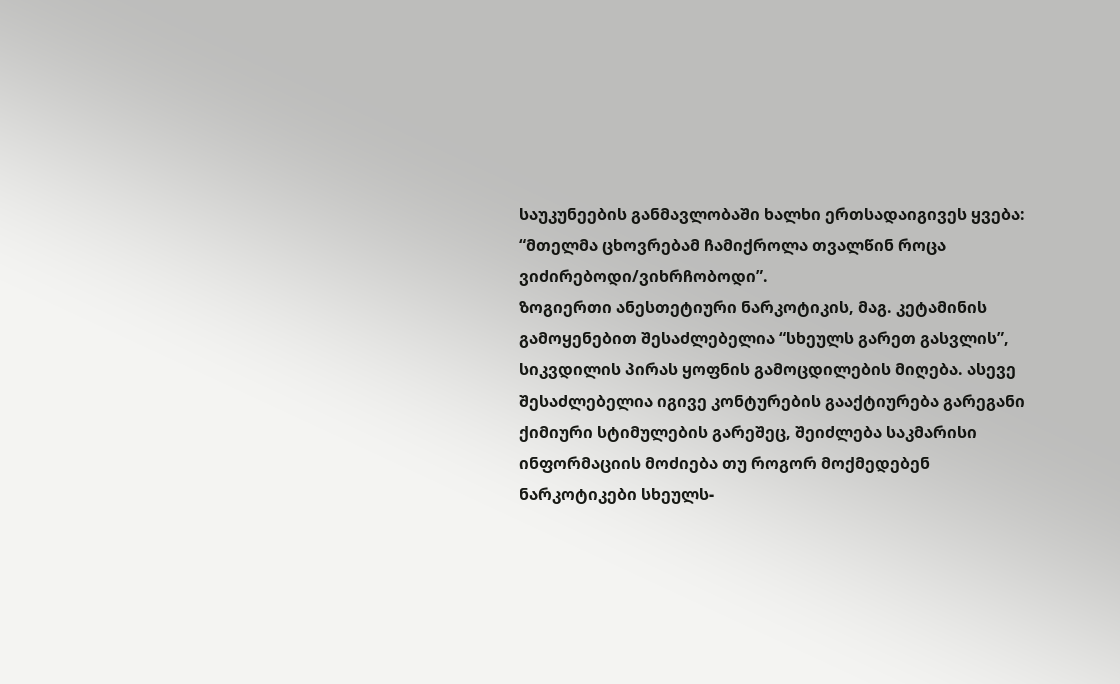საუკუნეების განმავლობაში ხალხი ერთსადაიგივეს ყვება: “მთელმა ცხოვრებამ ჩამიქროლა თვალწინ როცა ვიძირებოდი/ვიხრჩობოდი”.
ზოგიერთი ანესთეტიური ნარკოტიკის, მაგ. კეტამინის გამოყენებით შესაძლებელია “სხეულს გარეთ გასვლის”, სიკვდილის პირას ყოფნის გამოცდილების მიღება. ასევე შესაძლებელია იგივე კონტურების გააქტიურება გარეგანი ქიმიური სტიმულების გარეშეც, შეიძლება საკმარისი ინფორმაციის მოძიება თუ როგორ მოქმედებენ ნარკოტიკები სხეულს-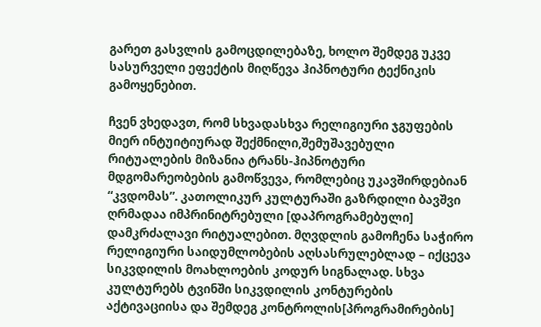გარეთ გასვლის გამოცდილებაზე, ხოლო შემდეგ უკვე სასურველი ეფექტის მიღწევა ჰიპნოტური ტექნიკის გამოყენებით.

ჩვენ ვხედავთ, რომ სხვადასხვა რელიგიური ჯგუფების მიერ ინტუიტიურად შექმნილი,შემუშავებული რიტუალების მიზანია ტრანს-ჰიპნოტური მდგომარეობების გამოწვევა, რომლებიც უკავშირდებიან “კვდომას”. კათოლიკურ კულტურაში გაზრდილი ბავშვი ღრმადაა იმპრინიტრებული [დაპროგრამებული] დამკრძალავი რიტუალებით. მღვდლის გამოჩენა საჭირო რელიგიური საიდუმლობების აღსასრულებლად – იქცევა სიკვდილის მოახლოების კოდურ სიგნალად. სხვა კულტურებს ტვინში სიკვდილის კონტურების აქტივაციისა და შემდეგ კონტროლის[პროგრამირების]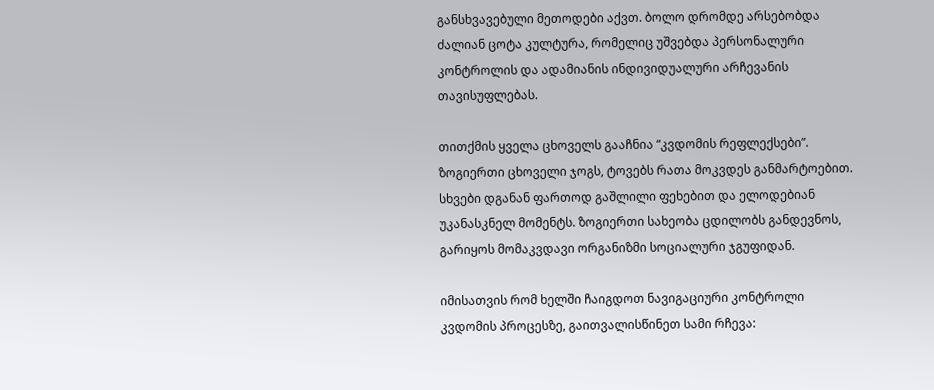განსხვავებული მეთოდები აქვთ. ბოლო დრომდე არსებობდა ძალიან ცოტა კულტურა, რომელიც უშვებდა პერსონალური კონტროლის და ადამიანის ინდივიდუალური არჩევანის თავისუფლებას.

თითქმის ყველა ცხოველს გააჩნია “კვდომის რეფლექსები”. ზოგიერთი ცხოველი ჯოგს, ტოვებს რათა მოკვდეს განმარტოებით. სხვები დგანან ფართოდ გაშლილი ფეხებით და ელოდებიან უკანასკნელ მომენტს. ზოგიერთი სახეობა ცდილობს განდევნოს, გარიყოს მომაკვდავი ორგანიზმი სოციალური ჯგუფიდან.

იმისათვის რომ ხელში ჩაიგდოთ ნავიგაციური კონტროლი კვდომის პროცესზე, გაითვალისწინეთ სამი რჩევა: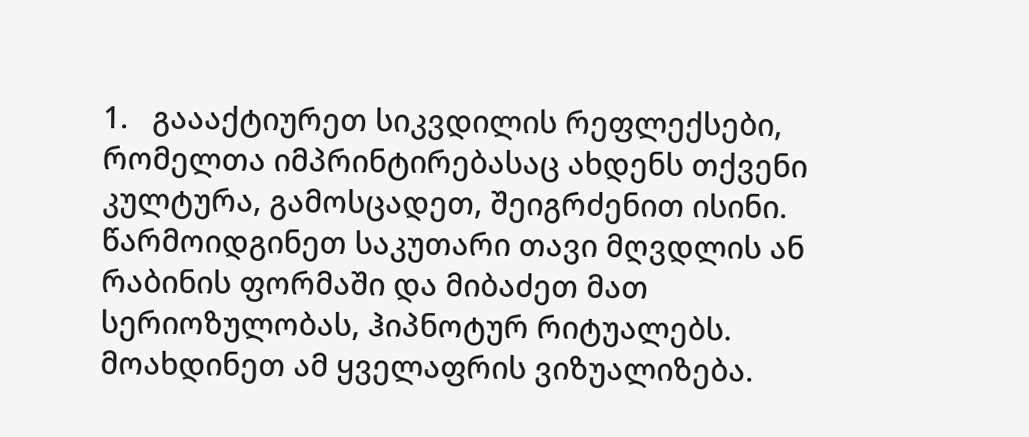1.   გაააქტიურეთ სიკვდილის რეფლექსები, რომელთა იმპრინტირებასაც ახდენს თქვენი კულტურა, გამოსცადეთ, შეიგრძენით ისინი. წარმოიდგინეთ საკუთარი თავი მღვდლის ან რაბინის ფორმაში და მიბაძეთ მათ სერიოზულობას, ჰიპნოტურ რიტუალებს. მოახდინეთ ამ ყველაფრის ვიზუალიზება.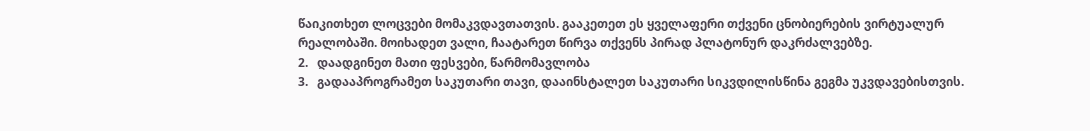წაიკითხეთ ლოცვები მომაკვდავთათვის. გააკეთეთ ეს ყველაფერი თქვენი ცნობიერების ვირტუალურ რეალობაში. მოიხადეთ ვალი, ჩაატარეთ წირვა თქვენს პირად პლატონურ დაკრძალვებზე.
2.   დაადგინეთ მათი ფესვები, წარმომავლობა
3.   გადააპროგრამეთ საკუთარი თავი, დააინსტალეთ საკუთარი სიკვდილისწინა გეგმა უკვდავებისთვის.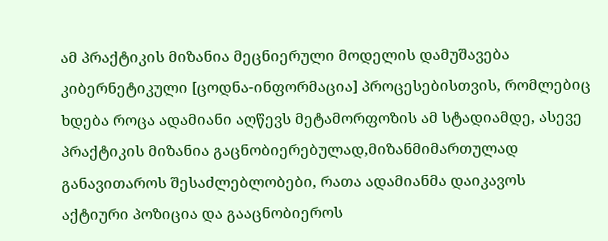ამ პრაქტიკის მიზანია მეცნიერული მოდელის დამუშავება კიბერნეტიკული [ცოდნა-ინფორმაცია] პროცესებისთვის, რომლებიც ხდება როცა ადამიანი აღწევს მეტამორფოზის ამ სტადიამდე, ასევე პრაქტიკის მიზანია გაცნობიერებულად,მიზანმიმართულად განავითაროს შესაძლებლობები, რათა ადამიანმა დაიკავოს აქტიური პოზიცია და გააცნობიეროს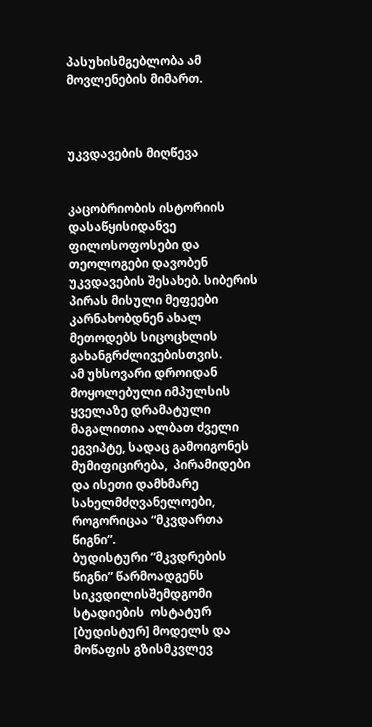პასუხისმგებლობა ამ მოვლენების მიმართ.



უკვდავების მიღწევა


კაცობრიობის ისტორიის დასაწყისიდანვე ფილოსოფოსები და თეოლოგები დავობენ უკვდავების შესახებ. სიბერის პირას მისული მეფეები კარნახობდნენ ახალ მეთოდებს სიცოცხლის გახანგრძლივებისთვის.
ამ უხსოვარი დროიდან მოყოლებული იმპულსის ყველაზე დრამატული მაგალითია ალბათ ძველი ეგვიპტე, სადაც გამოიგონეს მუმიფიცირება,  პირამიდები და ისეთი დამხმარე სახელმძღვანელოები, როგორიცაა “მკვდართა წიგნი”.
ბუდისტური “მკვდრების წიგნი” წარმოადგენს სიკვდილისშემდგომი სტადიების  ოსტატურ [ბუდისტურ] მოდელს და მოწაფის გზისმკვლევ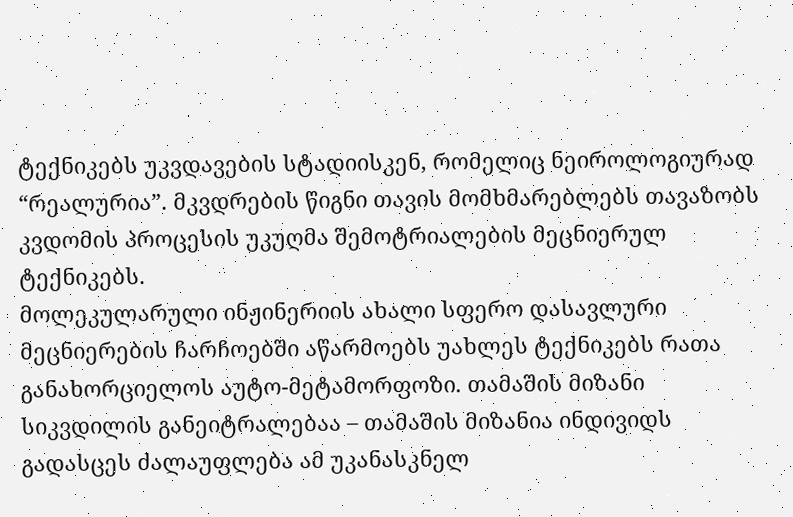ტექნიკებს უკვდავების სტადიისკენ, რომელიც ნეიროლოგიურად “რეალურია”. მკვდრების წიგნი თავის მომხმარებლებს თავაზობს კვდომის პროცესის უკუღმა შემოტრიალების მეცნიერულ ტექნიკებს.
მოლეკულარული ინჟინერიის ახალი სფერო დასავლური მეცნიერების ჩარჩოებში აწარმოებს უახლეს ტექნიკებს რათა განახორციელოს აუტო-მეტამორფოზი. თამაშის მიზანი სიკვდილის განეიტრალებაა – თამაშის მიზანია ინდივიდს გადასცეს ძალაუფლება ამ უკანასკნელ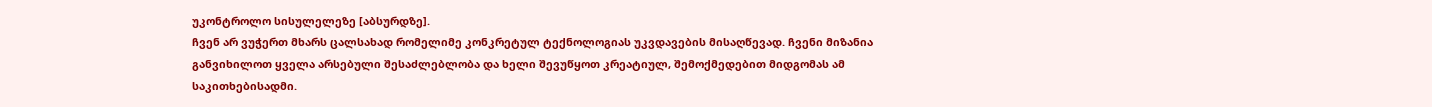უკონტროლო სისულელეზე [აბსურდზე].
ჩვენ არ ვუჭერთ მხარს ცალსახად რომელიმე კონკრეტულ ტექნოლოგიას უკვდავების მისაღწევად. ჩვენი მიზანია განვიხილოთ ყველა არსებული შესაძლებლობა და ხელი შევუწყოთ კრეატიულ, შემოქმედებით მიდგომას ამ საკითხებისადმი.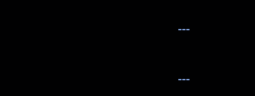---


---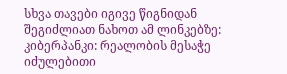სხვა თავები იგივე წიგნიდან შეგიძლიათ ნახოთ ამ ლინკებზე:
კიბერპანკი: რეალობის მესაჭე
იძულებითი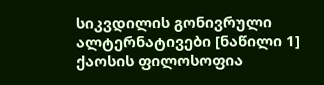სიკვდილის გონივრული ალტერნატივები [ნაწილი 1]
ქაოსის ფილოსოფია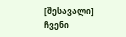[შესავალი]
ჩვენი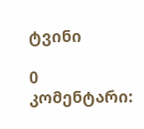ტვინი

0 კომენტარი: